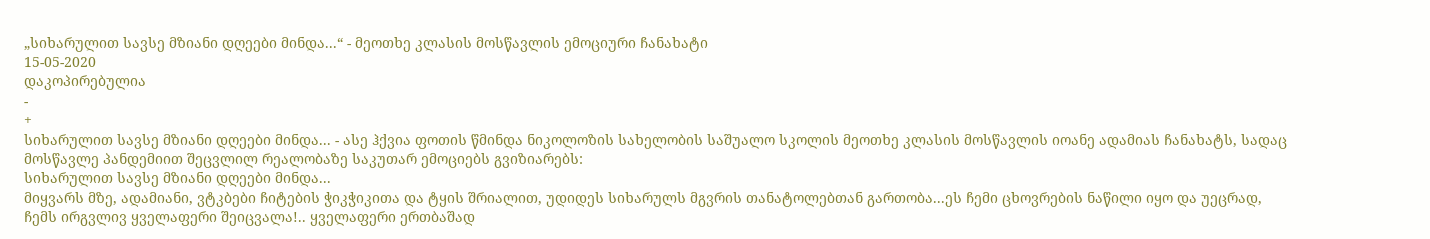„სიხარულით სავსე მზიანი დღეები მინდა...“ - მეოთხე კლასის მოსწავლის ემოციური ჩანახატი
15-05-2020
დაკოპირებულია
-
+
სიხარულით სავსე მზიანი დღეები მინდა... - ასე ჰქვია ფოთის წმინდა ნიკოლოზის სახელობის საშუალო სკოლის მეოთხე კლასის მოსწავლის იოანე ადამიას ჩანახატს, სადაც მოსწავლე პანდემიით შეცვლილ რეალობაზე საკუთარ ემოციებს გვიზიარებს:
სიხარულით სავსე მზიანი დღეები მინდა...
მიყვარს მზე, ადამიანი, ვტკბები ჩიტების ჭიკჭიკითა და ტყის შრიალით, უდიდეს სიხარულს მგვრის თანატოლებთან გართობა...ეს ჩემი ცხოვრების ნაწილი იყო და უეცრად, ჩემს ირგვლივ ყველაფერი შეიცვალა!.. ყველაფერი ერთბაშად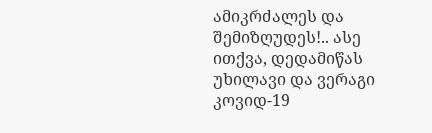ამიკრძალეს და შემიზღუდეს!.. ასე ითქვა, დედამიწას უხილავი და ვერაგი კოვიდ-19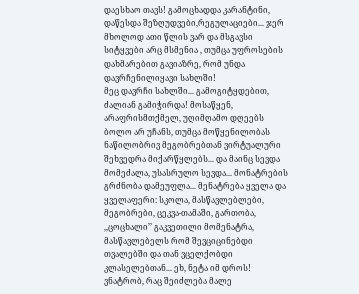დაესხაო თავს! გამოცხადდა კარანტინი, დაწესდა შეზღუდვები,რეგულაციები... ჯერ მხოლოდ ათი წლის ვარ და მსგავსი სიტყვები არც მსმენია , თუმცა უფროსების დახმარებით გავიაზრე, რომ უნდა დავრჩენილიყავი სახლში!
მეც დავრჩი სახლში... გამოგიტყდებით, ძალიან გამიჭირდა! მოსაწყენ, არაფრისმთქმელ, უღიმღამო დღეებს ბოლო არ უჩანს, თუმცა მოწყენილობას ნაწილობრივ მეგობრებთან ვირტუალური შეხვედრა მიქარწყლებს... და მაინც სევდა მომეძალა, უსასრულო სევდა... მონატრების გრძნობა დამეუფლა... მენატრება ყველა და ყველაფერი: სკოლა, მასწავლებლები, მეგობრები, ცეკვა-თამაში, გართობა, ,,ცოცხალი’’ გაკვეთილი მომენატრა, მასწავლებელს რომ შევციცინებდი თვალებში და თან ვცელქობდი კლასელებთან... ეხ, ნეტა იმ დროს!
ვნატრობ, რაც შეიძლება მალე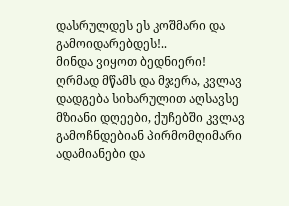დასრულდეს ეს კოშმარი და გამოიდარებდეს!..
მინდა ვიყოთ ბედნიერი!
ღრმად მწამს და მჯერა, კვლავ დადგება სიხარულით აღსავსე მზიანი დღეები, ქუჩებში კვლავ გამოჩნდებიან პირმომღიმარი ადამიანები და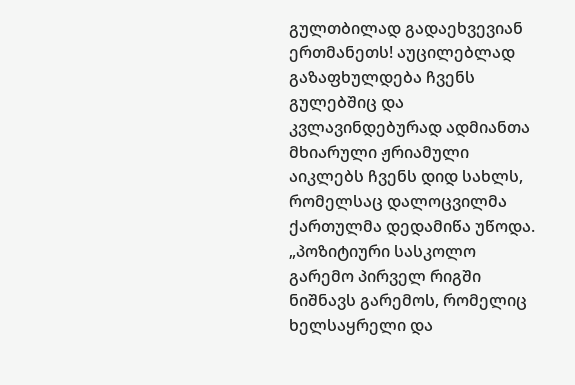გულთბილად გადაეხვევიან ერთმანეთს! აუცილებლად გაზაფხულდება ჩვენს გულებშიც და კვლავინდებურად ადმიანთა მხიარული ჟრიამული აიკლებს ჩვენს დიდ სახლს, რომელსაც დალოცვილმა ქართულმა დედამიწა უწოდა.
„პოზიტიური სასკოლო გარემო პირველ რიგში ნიშნავს გარემოს, რომელიც ხელსაყრელი და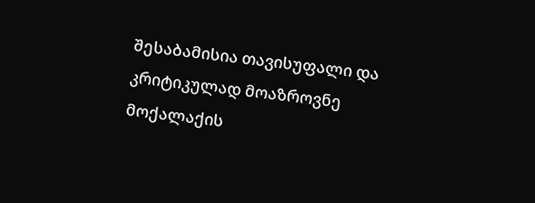შესაბამისია თავისუფალი და კრიტიკულად მოაზროვნე მოქალაქის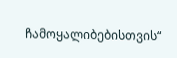ჩამოყალიბებისთვის“